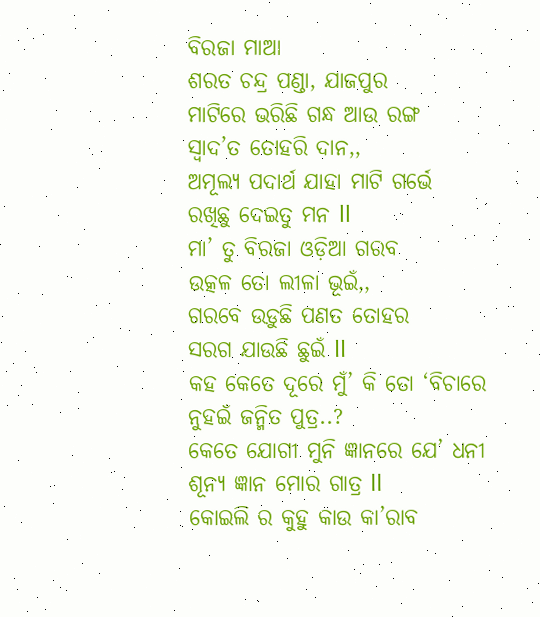ବିରଜା ମାଆ
ଶରତ ଚନ୍ଦ୍ର ପଣ୍ଡା, ଯାଜପୁର
ମାଟିରେ ଭରିଛି ଗନ୍ଧ ଆଉ ରଙ୍ଗ
ସ୍ୱାଦ’ତ ତୋହରି ଦାନ,,
ଅମୂଲ୍ୟ ପଦାର୍ଥ ଯାହା ମାଟି ଗର୍ଭେ
ରଖିଛୁ ଦେଇତୁ ମନ ll
ମା’ ତୁ ବିରଜା ଓଡ଼ିଆ ଗରବ
ଉତ୍କଳ ତୋ ଲୀଳା ଭୂଇଁ,,
ଗରବେ ଉଡ଼ୁଛି ପଣତ ତୋହର
ସରଗ ଯାଉଛି ଛୁଇଁ ll
କହ କେତେ ଦୂରେ ମୁଁ’ କି ତୋ ‘ବିଚାରେ
ନୁହଇଁ ଜନ୍ମିତ ପୁତ୍ର..?
କେତେ ଯୋଗୀ ମୁନି ଜ୍ଞାନରେ ଯେ’ ଧନୀ
ଶୂନ୍ୟ ଜ୍ଞାନ ମୋର ଗାତ୍ର ll
କୋଇଲି ର କୁହୁ କାଉ କା’ରାବ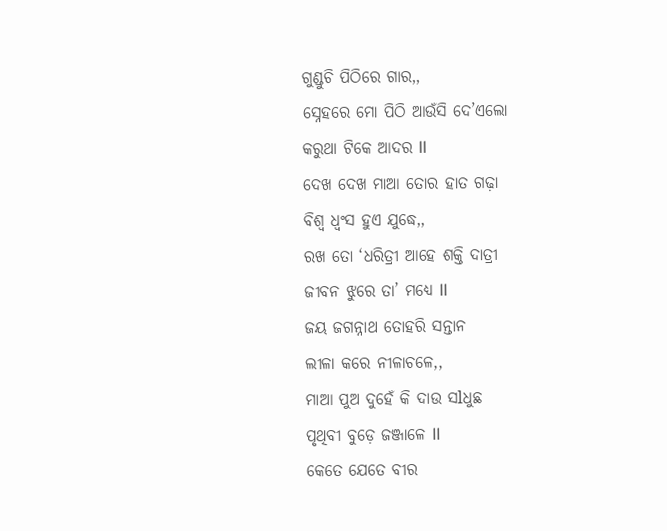ଗୁଣ୍ଡୁଚି ପିଠିରେ ଗାର,,
ସ୍ନେହରେ ମୋ ପିଠି ଆଉଁସି ଦେ’ଏଲୋ
କରୁଥା ଟିକେ ଆଦର ll
ଦେଖ ଦେଖ ମାଆ ତୋର ହାତ ଗଢ଼ା
ବିଶ୍ୱ ଧ୍ବଂସ ହୁଏ ଯୁଦ୍ଧେ,,
ରଖ ତୋ ‘ଧରିତ୍ରୀ ଆହେ ଶକ୍ତି ଦାତ୍ରୀ
ଜୀବନ ଝୁରେ ତା’ ମଧ୍ୟେ ll
ଜୟ ଜଗନ୍ନାଥ ତୋହରି ସନ୍ତାନ
ଲୀଳା କରେ ନୀଳାଚଳେ,,
ମାଆ ପୁଅ ଦୁହେଁ କି ଦାଉ ସlଧୁଛ
ପୃଥିବୀ ବୁଡ଼େ ଜଞ୍ଜାଳେ ll
କେତେ ଯେତେ ବୀର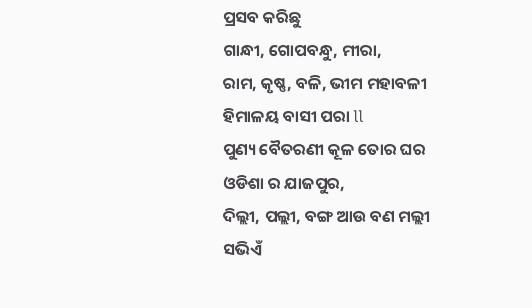ପ୍ରସବ କରିଛୁ
ଗାନ୍ଧୀ, ଗୋପବନ୍ଧୁ, ମୀରା,
ରାମ, କୃଷ୍ଣ, ବଳି, ଭୀମ ମହାବଳୀ
ହିମାଳୟ ବାସୀ ପରା ll
ପୁଣ୍ୟ ବୈତରଣୀ କୂଳ ତୋର ଘର
ଓଡିଶା ର ଯାଜପୁର,
ଦିଲ୍ଲୀ, ପଲ୍ଲୀ, ବଙ୍ଗ ଆଉ ବଣ ମଲ୍ଲୀ
ସଭିଏଁ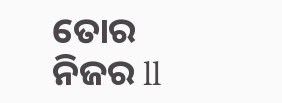ତୋର ନିଜର ll